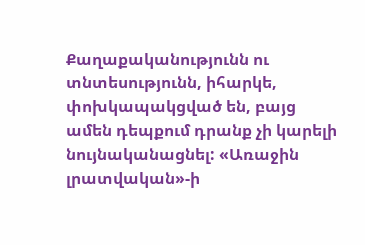Քաղաքականությունն ու տնտեսությունն, իհարկե, փոխկապակցված են, բայց ամեն դեպքում դրանք չի կարելի նույնականացնել: «Առաջին լրատվական»-ի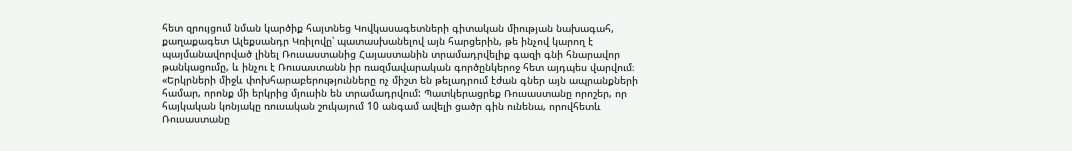հետ զրույցում նման կարծիք հայտնեց Կովկասագետների գիտական միության նախագահ, քաղաքագետ Ալեքսանդր Կռիլովը՝ պատասխանելով այն հարցերին, թե ինչով կարող է պայմանավորված լինել Ռուսաստանից Հայաստանին տրամադրվելիք գազի գնի հնարավոր թանկացումը, և ինչու է Ռուսաստանն իր ռազմավարական գործընկերոջ հետ այդպես վարվում։
«Երկրների միջև փոխհարաբերությունները ոչ միշտ են թելադրում էժան գներ այն ապրանքների համար, որոնք մի երկրից մյուսին են տրամադրվում: Պատկերացրեք Ռուսաստանը որոշեր, որ հայկական կոնյակը ռուսական շուկայում 10 անգամ ավելի ցածր գին ունենա, որովհետև Ռուսաստանը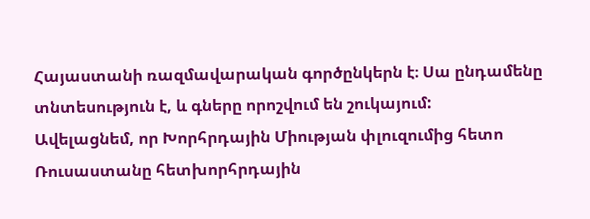Հայաստանի ռազմավարական գործընկերն է։ Սա ընդամենը տնտեսություն է, և գները որոշվում են շուկայում:
Ավելացնեմ, որ Խորհրդային Միության փլուզումից հետո Ռուսաստանը հետխորհրդային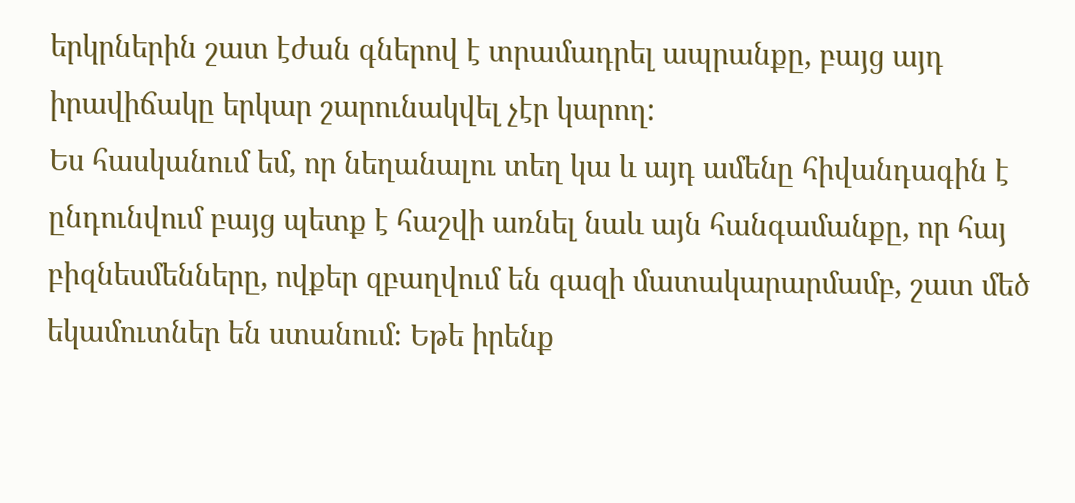երկրներին շատ էժան գներով է տրամադրել ապրանքը, բայց այդ իրավիճակը երկար շարունակվել չէր կարող:
Ես հասկանում եմ, որ նեղանալու տեղ կա և այդ ամենը հիվանդագին է ընդունվում բայց պետք է հաշվի առնել նաև այն հանգամանքը, որ հայ բիզնեսմենները, ովքեր զբաղվում են գազի մատակարարմամբ, շատ մեծ եկամուտներ են ստանում։ Եթե իրենք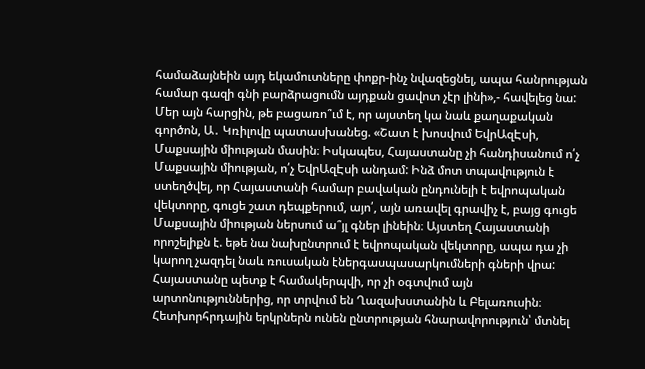համաձայնեին այդ եկամուտները փոքր-ինչ նվազեցնել, ապա հանրության համար գազի գնի բարձրացումն այդքան ցավոտ չէր լինի»,- հավելեց նա:
Մեր այն հարցին, թե բացառո՞ւմ է, որ այստեղ կա նաև քաղաքական գործոն, Ա․ Կռիլովը պատասխանեց. «Շատ է խոսվում ԵվրԱզԷսի, Մաքսային միության մասին։ Իսկապես, Հայաստանը չի հանդիսանում ո՛չ Մաքսային միության, ո՛չ ԵվրԱզԷսի անդամ: Ինձ մոտ տպավություն է ստեղծվել, որ Հայաստանի համար բավական ընդունելի է եվրոպական վեկտորը, գուցե շատ դեպքերում, այո՛, այն առավել գրավիչ է, բայց գուցե Մաքսային միության ներսում ա՞յլ գներ լինեին։ Այստեղ Հայաստանի որոշելիքն է. եթե նա նախընտրում է եվրոպական վեկտորը, ապա դա չի կարող չազդել նաև ռուսական էներգասպասարկումների գների վրա:
Հայաստանը պետք է համակերպվի, որ չի օգտվում այն արտոնություններից, որ տրվում են Ղազախստանին և Բելառուսին։ Հետխորհրդային երկրներն ունեն ընտրության հնարավորություն՝ մտնել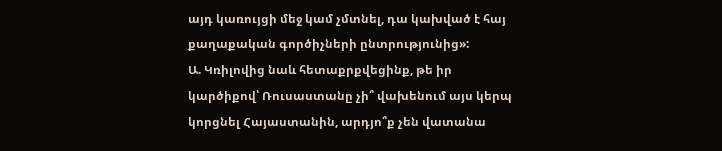այդ կառույցի մեջ կամ չմտնել, դա կախված է հայ քաղաքական գործիչների ընտրությունից»:
Ա. Կռիլովից նաև հետաքրքվեցինք, թե իր կարծիքով՝ Ռուսաստանը չի՞ վախենում այս կերպ կորցնել Հայաստանին, արդյո՞ք չեն վատանա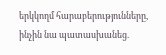երկկողմ հարաբերությունները, ինչին նա պատասխանեց.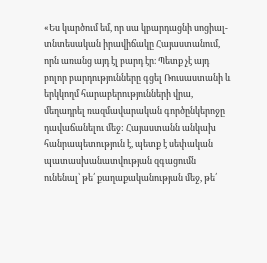«Ես կարծում եմ, որ սա կբարդացնի սոցիալ-տնտեսական իրավիճակը Հայաստանում, որն առանց այդ էլ բարդ էր։ Պետք չէ այդ բոլոր բարդությունները գցել Ռուսաստանի և երկկողմ հարաբերությունների վրա, մեղադրել ռազմավարական գործընկերոջը դավաճանելու մեջ: Հայաստանն անկախ հանրապետություն է, պետք է սեփական պատասխանատվության զգացումն ունենալ՝ թե՛ քաղաքականության մեջ, թե՛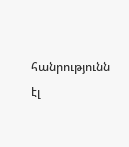հանրությունն էլ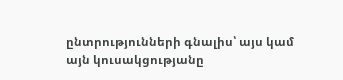ընտրությունների գնալիս՝ այս կամ այն կուսակցությանը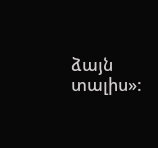ձայն տալիս»: